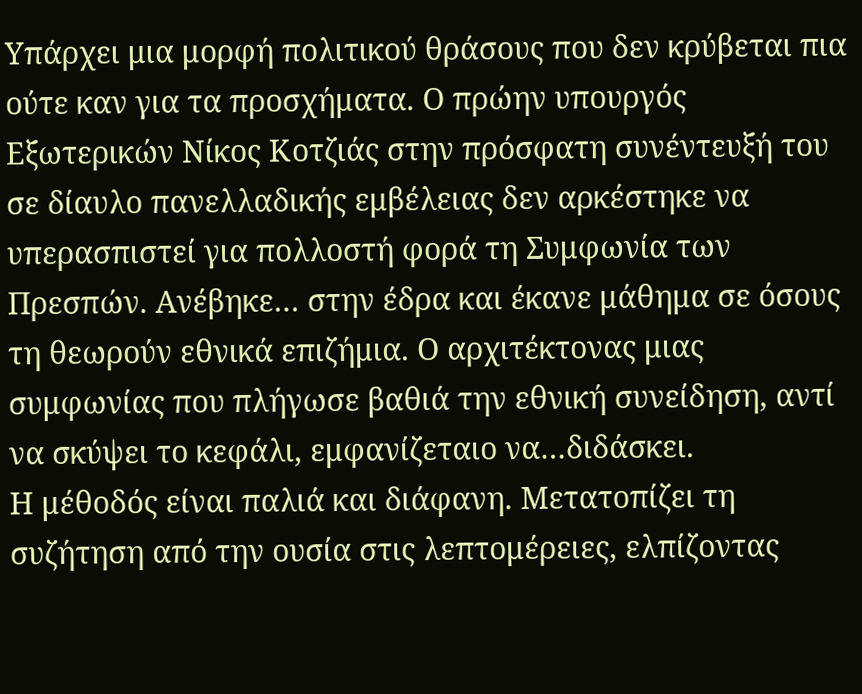Υπάρχει μια μορφή πολιτικού θράσους που δεν κρύβεται πια ούτε καν για τα προσχήματα. Ο πρώην υπουργός Εξωτερικών Νίκος Κοτζιάς στην πρόσφατη συνέντευξή του σε δίαυλο πανελλαδικής εμβέλειας δεν αρκέστηκε να υπερασπιστεί για πολλοστή φορά τη Συμφωνία των Πρεσπών. Ανέβηκε… στην έδρα και έκανε μάθημα σε όσους τη θεωρούν εθνικά επιζήμια. Ο αρχιτέκτονας μιας συμφωνίας που πλήγωσε βαθιά την εθνική συνείδηση, αντί να σκύψει το κεφάλι, εμφανίζεταιο να…διδάσκει.
Η μέθοδός είναι παλιά και διάφανη. Μετατοπίζει τη συζήτηση από την ουσία στις λεπτομέρειες, ελπίζοντας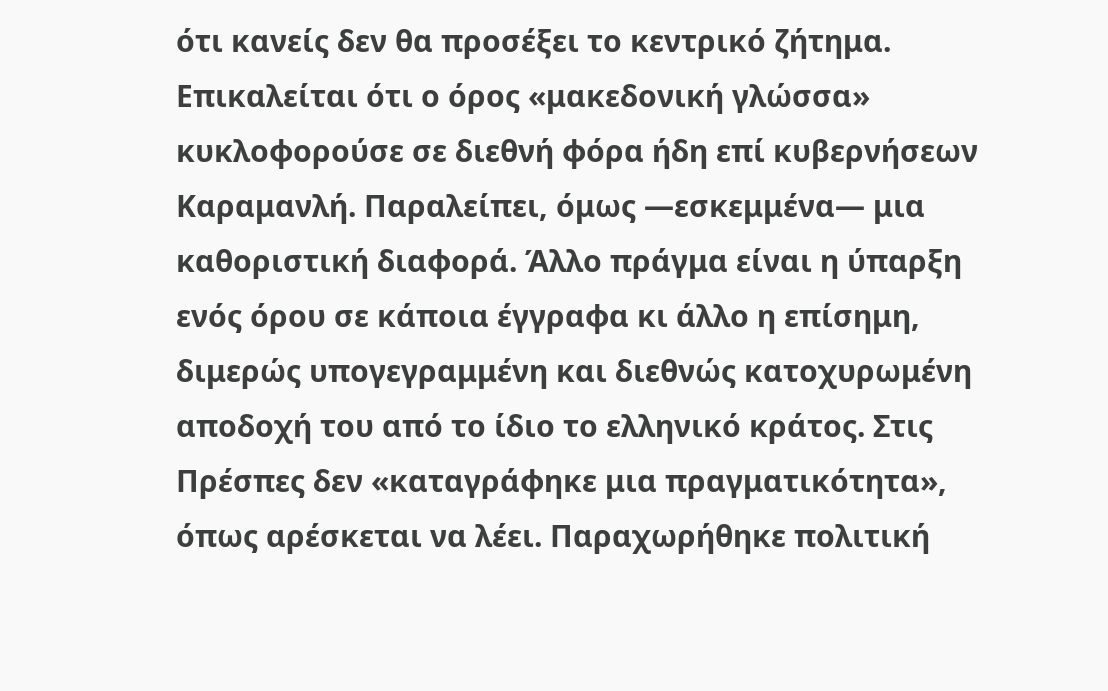ότι κανείς δεν θα προσέξει το κεντρικό ζήτημα. Επικαλείται ότι ο όρος «μακεδονική γλώσσα» κυκλοφορούσε σε διεθνή φόρα ήδη επί κυβερνήσεων Καραμανλή. Παραλείπει, όμως —εσκεμμένα— μια καθοριστική διαφορά. Άλλο πράγμα είναι η ύπαρξη ενός όρου σε κάποια έγγραφα κι άλλο η επίσημη, διμερώς υπογεγραμμένη και διεθνώς κατοχυρωμένη αποδοχή του από το ίδιο το ελληνικό κράτος. Στις Πρέσπες δεν «καταγράφηκε μια πραγματικότητα», όπως αρέσκεται να λέει. Παραχωρήθηκε πολιτική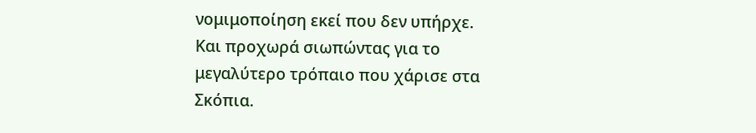νομιμοποίηση εκεί που δεν υπήρχε.
Και προχωρά σιωπώντας για το μεγαλύτερο τρόπαιο που χάρισε στα Σκόπια.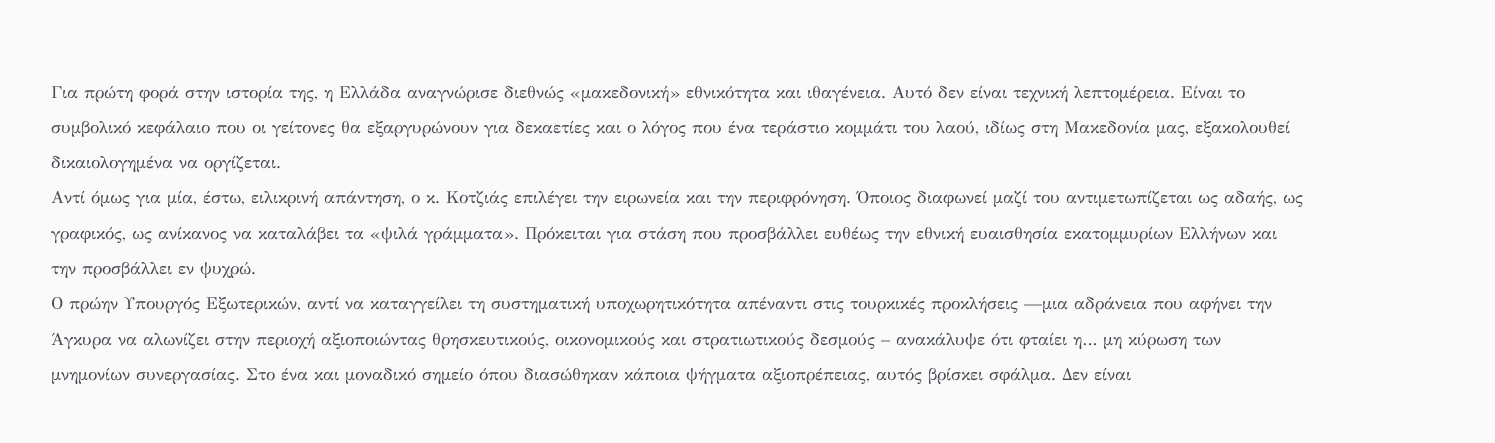Για πρώτη φορά στην ιστορία της, η Ελλάδα αναγνώρισε διεθνώς «μακεδονική» εθνικότητα και ιθαγένεια. Αυτό δεν είναι τεχνική λεπτομέρεια. Είναι το συμβολικό κεφάλαιο που οι γείτονες θα εξαργυρώνουν για δεκαετίες και ο λόγος που ένα τεράστιο κομμάτι του λαού, ιδίως στη Μακεδονία μας, εξακολουθεί δικαιολογημένα να οργίζεται.
Αντί όμως για μία, έστω, ειλικρινή απάντηση, ο κ. Κοτζιάς επιλέγει την ειρωνεία και την περιφρόνηση. Όποιος διαφωνεί μαζί του αντιμετωπίζεται ως αδαής, ως γραφικός, ως ανίκανος να καταλάβει τα «ψιλά γράμματα». Πρόκειται για στάση που προσβάλλει ευθέως την εθνική ευαισθησία εκατομμυρίων Ελλήνων και την προσβάλλει εν ψυχρώ.
Ο πρώην Υπουργός Εξωτερικών, αντί να καταγγείλει τη συστηματική υποχωρητικότητα απέναντι στις τουρκικές προκλήσεις —μια αδράνεια που αφήνει την Άγκυρα να αλωνίζει στην περιοχή αξιοποιώντας θρησκευτικούς, οικονομικούς και στρατιωτικούς δεσμούς – ανακάλυψε ότι φταίει η… μη κύρωση των μνημονίων συνεργασίας. Στο ένα και μοναδικό σημείο όπου διασώθηκαν κάποια ψήγματα αξιοπρέπειας, αυτός βρίσκει σφάλμα. Δεν είναι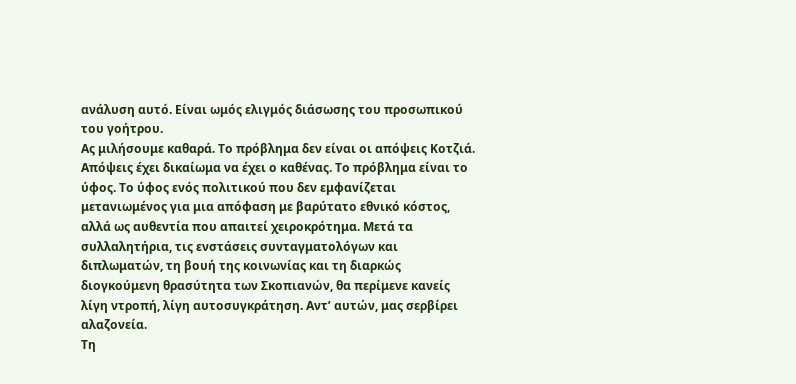ανάλυση αυτό. Είναι ωμός ελιγμός διάσωσης του προσωπικού του γοήτρου.
Ας μιλήσουμε καθαρά. Το πρόβλημα δεν είναι οι απόψεις Κοτζιά. Απόψεις έχει δικαίωμα να έχει ο καθένας. Το πρόβλημα είναι το ύφος. Το ύφος ενός πολιτικού που δεν εμφανίζεται μετανιωμένος για μια απόφαση με βαρύτατο εθνικό κόστος, αλλά ως αυθεντία που απαιτεί χειροκρότημα. Μετά τα συλλαλητήρια, τις ενστάσεις συνταγματολόγων και διπλωματών, τη βουή της κοινωνίας και τη διαρκώς διογκούμενη θρασύτητα των Σκοπιανών, θα περίμενε κανείς λίγη ντροπή, λίγη αυτοσυγκράτηση. Αντ’ αυτών, μας σερβίρει αλαζονεία.
Τη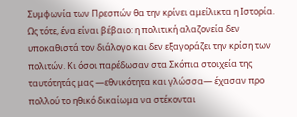Συμφωνία των Πρεσπών θα την κρίνει αμείλικτα η Ιστορία. Ως τότε, ένα είναι βέβαιο: η πολιτική αλαζονεία δεν υποκαθιστά τον διάλογο και δεν εξαγοράζει την κρίση των πολιτών. Κι όσοι παρέδωσαν στα Σκόπια στοιχεία της ταυτότητάς μας —εθνικότητα και γλώσσα— έχασαν προ πολλού το ηθικό δικαίωμα να στέκονται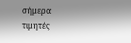σήμερα τιμητές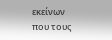εκείνων που τους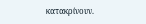κατακρίνουν.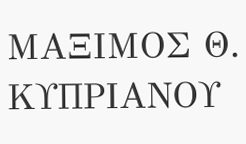ΜΑΞΙΜΟΣ Θ. ΚΥΠΡΙΑΝΟΥ